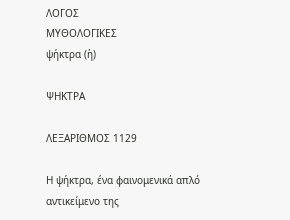ΛΟΓΟΣ
ΜΥΘΟΛΟΓΙΚΕΣ
ψήκτρα (ἡ)

ΨΗΚΤΡΑ

ΛΕΞΑΡΙΘΜΟΣ 1129

Η ψήκτρα, ένα φαινομενικά απλό αντικείμενο της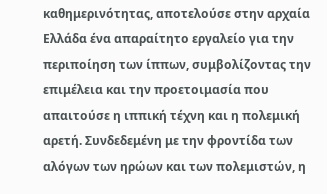καθημερινότητας, αποτελούσε στην αρχαία Ελλάδα ένα απαραίτητο εργαλείο για την περιποίηση των ίππων, συμβολίζοντας την επιμέλεια και την προετοιμασία που απαιτούσε η ιππική τέχνη και η πολεμική αρετή. Συνδεδεμένη με την φροντίδα των αλόγων των ηρώων και των πολεμιστών, η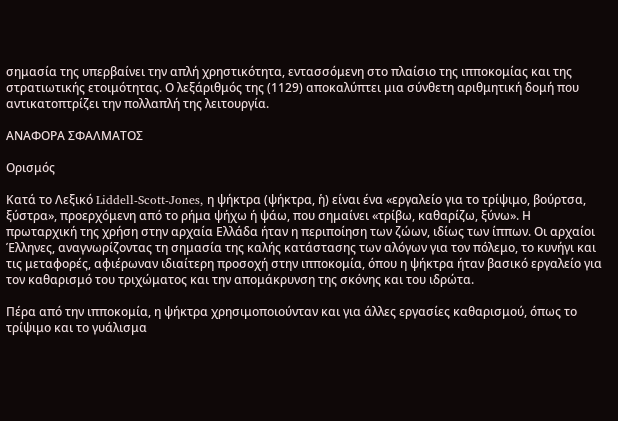σημασία της υπερβαίνει την απλή χρηστικότητα, εντασσόμενη στο πλαίσιο της ιπποκομίας και της στρατιωτικής ετοιμότητας. Ο λεξάριθμός της (1129) αποκαλύπτει μια σύνθετη αριθμητική δομή που αντικατοπτρίζει την πολλαπλή της λειτουργία.

ΑΝΑΦΟΡΑ ΣΦΑΛΜΑΤΟΣ

Ορισμός

Κατά το Λεξικό Liddell-Scott-Jones, η ψήκτρα (ψήκτρα, ἡ) είναι ένα «εργαλείο για το τρίψιμο, βούρτσα, ξύστρα», προερχόμενη από το ρήμα ψήχω ή ψάω, που σημαίνει «τρίβω, καθαρίζω, ξύνω». Η πρωταρχική της χρήση στην αρχαία Ελλάδα ήταν η περιποίηση των ζώων, ιδίως των ίππων. Οι αρχαίοι Έλληνες, αναγνωρίζοντας τη σημασία της καλής κατάστασης των αλόγων για τον πόλεμο, το κυνήγι και τις μεταφορές, αφιέρωναν ιδιαίτερη προσοχή στην ιπποκομία, όπου η ψήκτρα ήταν βασικό εργαλείο για τον καθαρισμό του τριχώματος και την απομάκρυνση της σκόνης και του ιδρώτα.

Πέρα από την ιπποκομία, η ψήκτρα χρησιμοποιούνταν και για άλλες εργασίες καθαρισμού, όπως το τρίψιμο και το γυάλισμα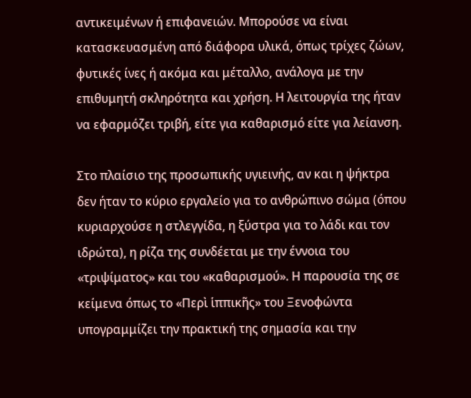αντικειμένων ή επιφανειών. Μπορούσε να είναι κατασκευασμένη από διάφορα υλικά, όπως τρίχες ζώων, φυτικές ίνες ή ακόμα και μέταλλο, ανάλογα με την επιθυμητή σκληρότητα και χρήση. Η λειτουργία της ήταν να εφαρμόζει τριβή, είτε για καθαρισμό είτε για λείανση.

Στο πλαίσιο της προσωπικής υγιεινής, αν και η ψήκτρα δεν ήταν το κύριο εργαλείο για το ανθρώπινο σώμα (όπου κυριαρχούσε η στλεγγίδα, η ξύστρα για το λάδι και τον ιδρώτα), η ρίζα της συνδέεται με την έννοια του «τριψίματος» και του «καθαρισμού». Η παρουσία της σε κείμενα όπως το «Περὶ ἱππικῆς» του Ξενοφώντα υπογραμμίζει την πρακτική της σημασία και την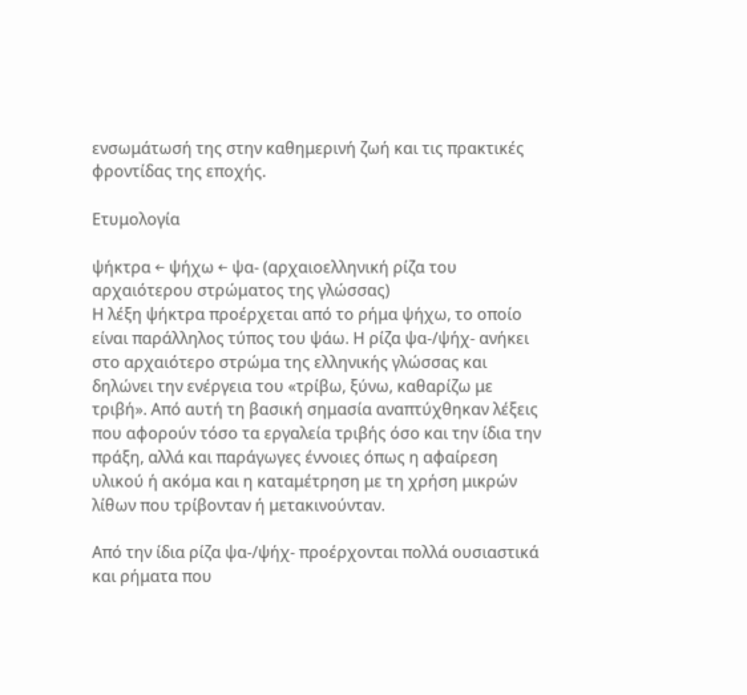ενσωμάτωσή της στην καθημερινή ζωή και τις πρακτικές φροντίδας της εποχής.

Ετυμολογία

ψήκτρα ← ψήχω ← ψα- (αρχαιοελληνική ρίζα του αρχαιότερου στρώματος της γλώσσας)
Η λέξη ψήκτρα προέρχεται από το ρήμα ψήχω, το οποίο είναι παράλληλος τύπος του ψάω. Η ρίζα ψα-/ψήχ- ανήκει στο αρχαιότερο στρώμα της ελληνικής γλώσσας και δηλώνει την ενέργεια του «τρίβω, ξύνω, καθαρίζω με τριβή». Από αυτή τη βασική σημασία αναπτύχθηκαν λέξεις που αφορούν τόσο τα εργαλεία τριβής όσο και την ίδια την πράξη, αλλά και παράγωγες έννοιες όπως η αφαίρεση υλικού ή ακόμα και η καταμέτρηση με τη χρήση μικρών λίθων που τρίβονταν ή μετακινούνταν.

Από την ίδια ρίζα ψα-/ψήχ- προέρχονται πολλά ουσιαστικά και ρήματα που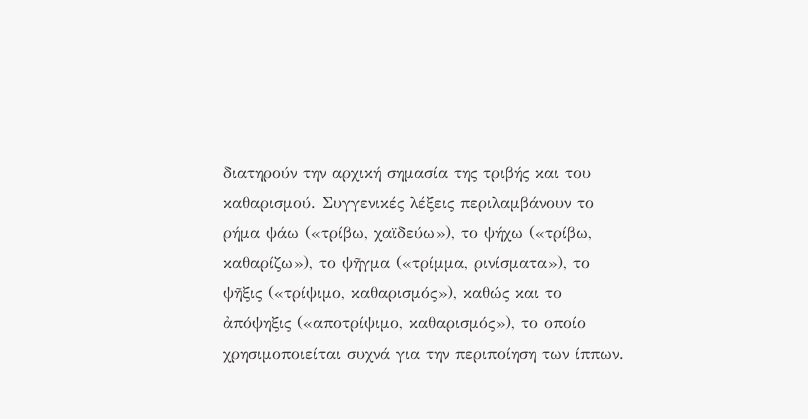διατηρούν την αρχική σημασία της τριβής και του καθαρισμού. Συγγενικές λέξεις περιλαμβάνουν το ρήμα ψάω («τρίβω, χαϊδεύω»), το ψήχω («τρίβω, καθαρίζω»), το ψῆγμα («τρίμμα, ρινίσματα»), το ψῆξις («τρίψιμο, καθαρισμός»), καθώς και το ἀπόψηξις («αποτρίψιμο, καθαρισμός»), το οποίο χρησιμοποιείται συχνά για την περιποίηση των ίππων.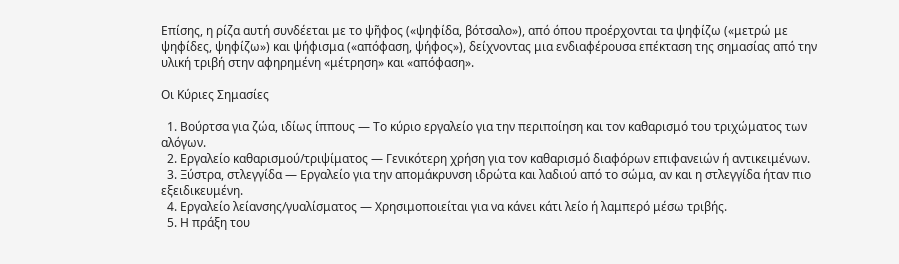Επίσης, η ρίζα αυτή συνδέεται με το ψῆφος («ψηφίδα, βότσαλο»), από όπου προέρχονται τα ψηφίζω («μετρώ με ψηφίδες, ψηφίζω») και ψήφισμα («απόφαση, ψήφος»), δείχνοντας μια ενδιαφέρουσα επέκταση της σημασίας από την υλική τριβή στην αφηρημένη «μέτρηση» και «απόφαση».

Οι Κύριες Σημασίες

  1. Βούρτσα για ζώα, ιδίως ίππους — Το κύριο εργαλείο για την περιποίηση και τον καθαρισμό του τριχώματος των αλόγων.
  2. Εργαλείο καθαρισμού/τριψίματος — Γενικότερη χρήση για τον καθαρισμό διαφόρων επιφανειών ή αντικειμένων.
  3. Ξύστρα, στλεγγίδα — Εργαλείο για την απομάκρυνση ιδρώτα και λαδιού από το σώμα, αν και η στλεγγίδα ήταν πιο εξειδικευμένη.
  4. Εργαλείο λείανσης/γυαλίσματος — Χρησιμοποιείται για να κάνει κάτι λείο ή λαμπερό μέσω τριβής.
  5. Η πράξη του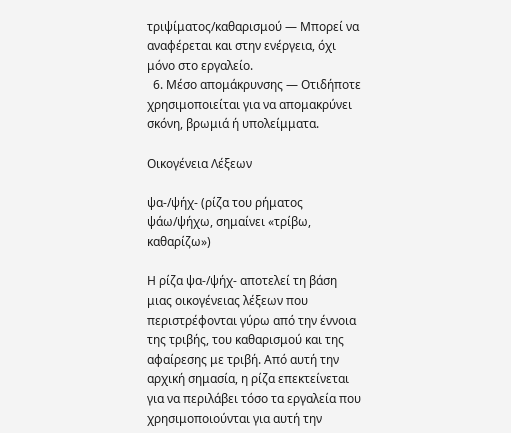τριψίματος/καθαρισμού — Μπορεί να αναφέρεται και στην ενέργεια, όχι μόνο στο εργαλείο.
  6. Μέσο απομάκρυνσης — Οτιδήποτε χρησιμοποιείται για να απομακρύνει σκόνη, βρωμιά ή υπολείμματα.

Οικογένεια Λέξεων

ψα-/ψήχ- (ρίζα του ρήματος ψάω/ψήχω, σημαίνει «τρίβω, καθαρίζω»)

Η ρίζα ψα-/ψήχ- αποτελεί τη βάση μιας οικογένειας λέξεων που περιστρέφονται γύρω από την έννοια της τριβής, του καθαρισμού και της αφαίρεσης με τριβή. Από αυτή την αρχική σημασία, η ρίζα επεκτείνεται για να περιλάβει τόσο τα εργαλεία που χρησιμοποιούνται για αυτή την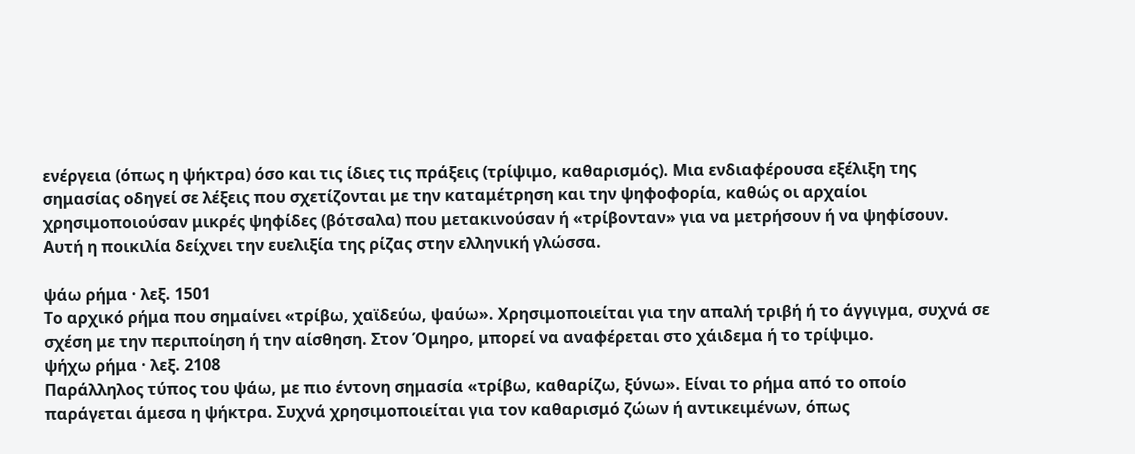ενέργεια (όπως η ψήκτρα) όσο και τις ίδιες τις πράξεις (τρίψιμο, καθαρισμός). Μια ενδιαφέρουσα εξέλιξη της σημασίας οδηγεί σε λέξεις που σχετίζονται με την καταμέτρηση και την ψηφοφορία, καθώς οι αρχαίοι χρησιμοποιούσαν μικρές ψηφίδες (βότσαλα) που μετακινούσαν ή «τρίβονταν» για να μετρήσουν ή να ψηφίσουν. Αυτή η ποικιλία δείχνει την ευελιξία της ρίζας στην ελληνική γλώσσα.

ψάω ρήμα · λεξ. 1501
Το αρχικό ρήμα που σημαίνει «τρίβω, χαϊδεύω, ψαύω». Χρησιμοποιείται για την απαλή τριβή ή το άγγιγμα, συχνά σε σχέση με την περιποίηση ή την αίσθηση. Στον Όμηρο, μπορεί να αναφέρεται στο χάιδεμα ή το τρίψιμο.
ψήχω ρήμα · λεξ. 2108
Παράλληλος τύπος του ψάω, με πιο έντονη σημασία «τρίβω, καθαρίζω, ξύνω». Είναι το ρήμα από το οποίο παράγεται άμεσα η ψήκτρα. Συχνά χρησιμοποιείται για τον καθαρισμό ζώων ή αντικειμένων, όπως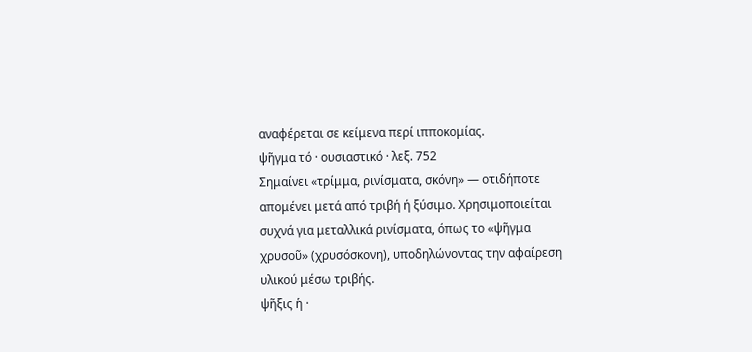αναφέρεται σε κείμενα περί ιπποκομίας.
ψῆγμα τό · ουσιαστικό · λεξ. 752
Σημαίνει «τρίμμα, ρινίσματα, σκόνη» — οτιδήποτε απομένει μετά από τριβή ή ξύσιμο. Χρησιμοποιείται συχνά για μεταλλικά ρινίσματα, όπως το «ψῆγμα χρυσοῦ» (χρυσόσκονη), υποδηλώνοντας την αφαίρεση υλικού μέσω τριβής.
ψῆξις ἡ ·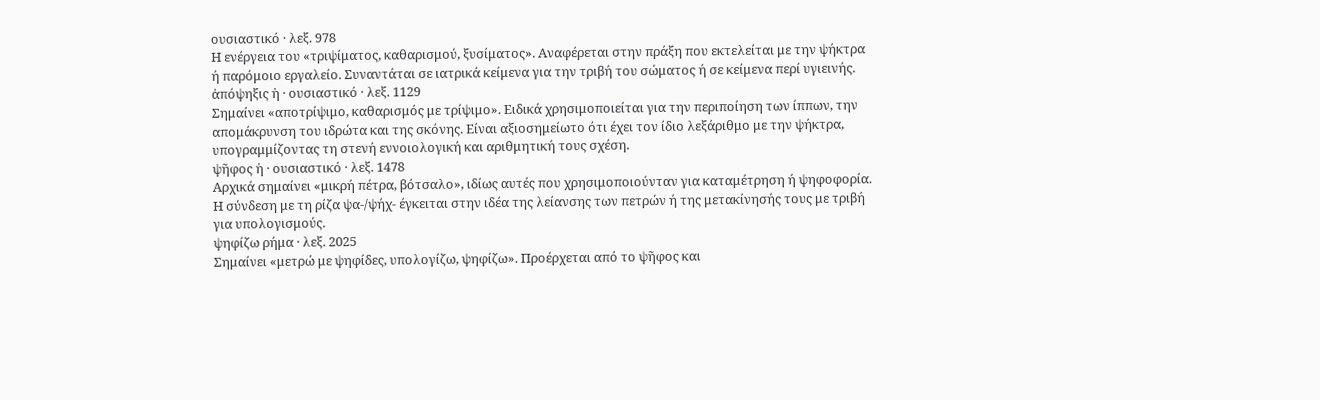ουσιαστικό · λεξ. 978
Η ενέργεια του «τριψίματος, καθαρισμού, ξυσίματος». Αναφέρεται στην πράξη που εκτελείται με την ψήκτρα ή παρόμοιο εργαλείο. Συναντάται σε ιατρικά κείμενα για την τριβή του σώματος ή σε κείμενα περί υγιεινής.
ἀπόψηξις ἡ · ουσιαστικό · λεξ. 1129
Σημαίνει «αποτρίψιμο, καθαρισμός με τρίψιμο». Ειδικά χρησιμοποιείται για την περιποίηση των ίππων, την απομάκρυνση του ιδρώτα και της σκόνης. Είναι αξιοσημείωτο ότι έχει τον ίδιο λεξάριθμο με την ψήκτρα, υπογραμμίζοντας τη στενή εννοιολογική και αριθμητική τους σχέση.
ψῆφος ἡ · ουσιαστικό · λεξ. 1478
Αρχικά σημαίνει «μικρή πέτρα, βότσαλο», ιδίως αυτές που χρησιμοποιούνταν για καταμέτρηση ή ψηφοφορία. Η σύνδεση με τη ρίζα ψα-/ψήχ- έγκειται στην ιδέα της λείανσης των πετρών ή της μετακίνησής τους με τριβή για υπολογισμούς.
ψηφίζω ρήμα · λεξ. 2025
Σημαίνει «μετρώ με ψηφίδες, υπολογίζω, ψηφίζω». Προέρχεται από το ψῆφος και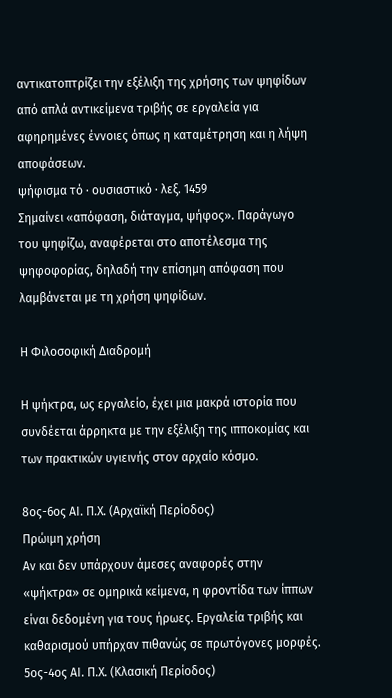αντικατοπτρίζει την εξέλιξη της χρήσης των ψηφίδων από απλά αντικείμενα τριβής σε εργαλεία για αφηρημένες έννοιες όπως η καταμέτρηση και η λήψη αποφάσεων.
ψήφισμα τό · ουσιαστικό · λεξ. 1459
Σημαίνει «απόφαση, διάταγμα, ψήφος». Παράγωγο του ψηφίζω, αναφέρεται στο αποτέλεσμα της ψηφοφορίας, δηλαδή την επίσημη απόφαση που λαμβάνεται με τη χρήση ψηφίδων.

Η Φιλοσοφική Διαδρομή

Η ψήκτρα, ως εργαλείο, έχει μια μακρά ιστορία που συνδέεται άρρηκτα με την εξέλιξη της ιπποκομίας και των πρακτικών υγιεινής στον αρχαίο κόσμο.

8ος-6ος ΑΙ. Π.Χ. (Αρχαϊκή Περίοδος)
Πρώιμη χρήση
Αν και δεν υπάρχουν άμεσες αναφορές στην «ψήκτρα» σε ομηρικά κείμενα, η φροντίδα των ίππων είναι δεδομένη για τους ήρωες. Εργαλεία τριβής και καθαρισμού υπήρχαν πιθανώς σε πρωτόγονες μορφές.
5ος-4ος ΑΙ. Π.Χ. (Κλασική Περίοδος)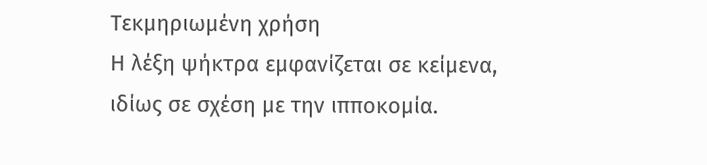Τεκμηριωμένη χρήση
Η λέξη ψήκτρα εμφανίζεται σε κείμενα, ιδίως σε σχέση με την ιπποκομία.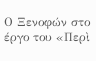Ο Ξενοφών στο έργο του «Περὶ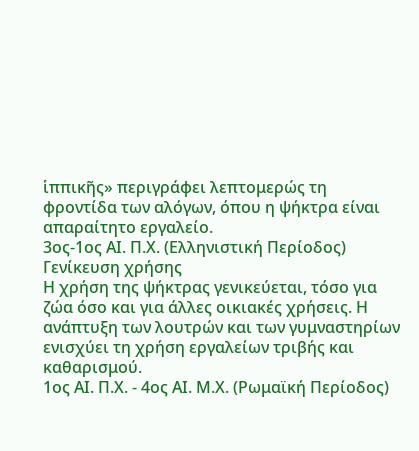ἱππικῆς» περιγράφει λεπτομερώς τη φροντίδα των αλόγων, όπου η ψήκτρα είναι απαραίτητο εργαλείο.
3ος-1ος ΑΙ. Π.Χ. (Ελληνιστική Περίοδος)
Γενίκευση χρήσης
Η χρήση της ψήκτρας γενικεύεται, τόσο για ζώα όσο και για άλλες οικιακές χρήσεις. Η ανάπτυξη των λουτρών και των γυμναστηρίων ενισχύει τη χρήση εργαλείων τριβής και καθαρισμού.
1ος ΑΙ. Π.Χ. - 4ος ΑΙ. Μ.Χ. (Ρωμαϊκή Περίοδος)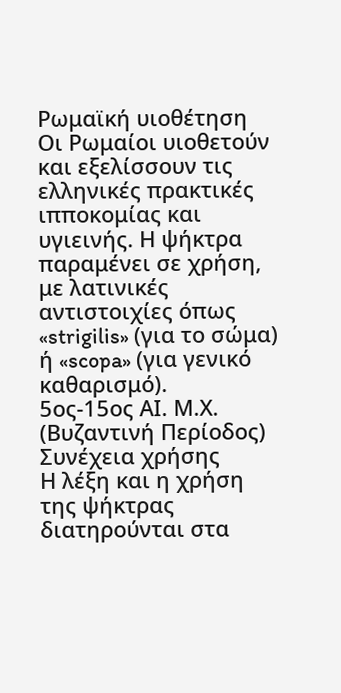Ρωμαϊκή υιοθέτηση
Οι Ρωμαίοι υιοθετούν και εξελίσσουν τις ελληνικές πρακτικές ιπποκομίας και υγιεινής. Η ψήκτρα παραμένει σε χρήση, με λατινικές αντιστοιχίες όπως «strigilis» (για το σώμα) ή «scopa» (για γενικό καθαρισμό).
5ος-15ος ΑΙ. Μ.Χ. (Βυζαντινή Περίοδος)
Συνέχεια χρήσης
Η λέξη και η χρήση της ψήκτρας διατηρούνται στα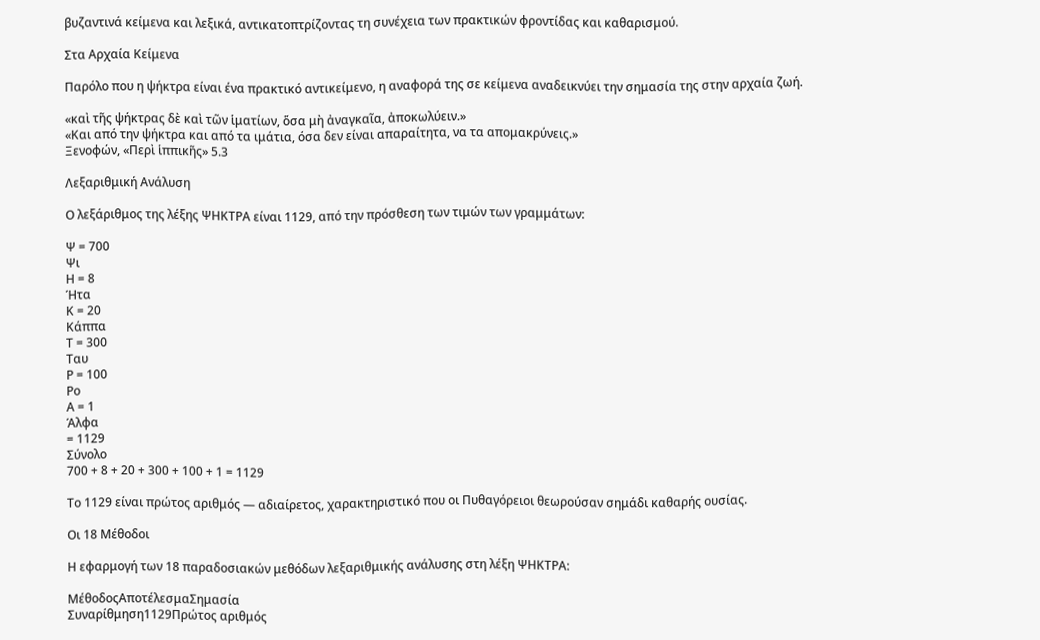βυζαντινά κείμενα και λεξικά, αντικατοπτρίζοντας τη συνέχεια των πρακτικών φροντίδας και καθαρισμού.

Στα Αρχαία Κείμενα

Παρόλο που η ψήκτρα είναι ένα πρακτικό αντικείμενο, η αναφορά της σε κείμενα αναδεικνύει την σημασία της στην αρχαία ζωή.

«καὶ τῆς ψήκτρας δὲ καὶ τῶν ἱματίων, ὅσα μὴ ἀναγκαῖα, ἀποκωλύειν.»
«Και από την ψήκτρα και από τα ιμάτια, όσα δεν είναι απαραίτητα, να τα απομακρύνεις.»
Ξενοφών, «Περὶ ἱππικῆς» 5.3

Λεξαριθμική Ανάλυση

Ο λεξάριθμος της λέξης ΨΗΚΤΡΑ είναι 1129, από την πρόσθεση των τιμών των γραμμάτων:

Ψ = 700
Ψι
Η = 8
Ήτα
Κ = 20
Κάππα
Τ = 300
Ταυ
Ρ = 100
Ρο
Α = 1
Άλφα
= 1129
Σύνολο
700 + 8 + 20 + 300 + 100 + 1 = 1129

Το 1129 είναι πρώτος αριθμός — αδιαίρετος, χαρακτηριστικό που οι Πυθαγόρειοι θεωρούσαν σημάδι καθαρής ουσίας.

Οι 18 Μέθοδοι

Η εφαρμογή των 18 παραδοσιακών μεθόδων λεξαριθμικής ανάλυσης στη λέξη ΨΗΚΤΡΑ:

ΜέθοδοςΑποτέλεσμαΣημασία
Συναρίθμηση1129Πρώτος αριθμός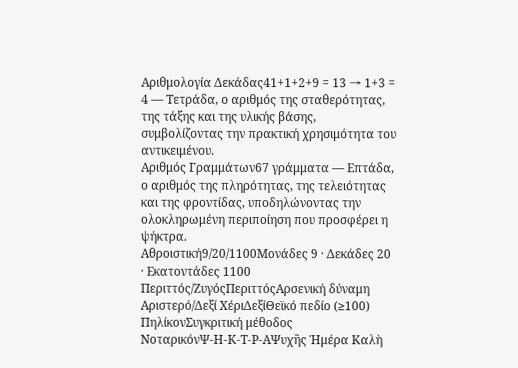Αριθμολογία Δεκάδας41+1+2+9 = 13 → 1+3 = 4 — Τετράδα, ο αριθμός της σταθερότητας, της τάξης και της υλικής βάσης, συμβολίζοντας την πρακτική χρησιμότητα του αντικειμένου.
Αριθμός Γραμμάτων67 γράμματα — Επτάδα, ο αριθμός της πληρότητας, της τελειότητας και της φροντίδας, υποδηλώνοντας την ολοκληρωμένη περιποίηση που προσφέρει η ψήκτρα.
Αθροιστική9/20/1100Μονάδες 9 · Δεκάδες 20 · Εκατοντάδες 1100
Περιττός/ΖυγόςΠεριττόςΑρσενική δύναμη
Αριστερό/Δεξί ΧέριΔεξίΘεϊκό πεδίο (≥100)
ΠηλίκονΣυγκριτική μέθοδος
ΝοταρικόνΨ-Η-Κ-Τ-Ρ-ΑΨυχῆς Ἡμέρα Καλὴ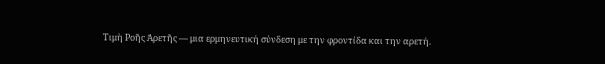Τιμὴ Ροῆς Ἀρετῆς — μια ερμηνευτική σύνδεση με την φροντίδα και την αρετή.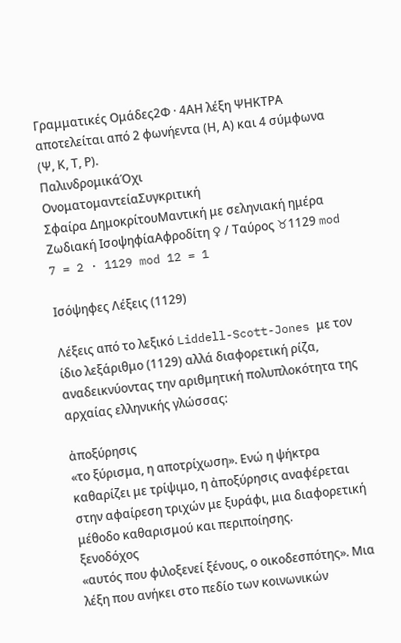Γραμματικές Ομάδες2Φ · 4ΑΗ λέξη ΨΗΚΤΡΑ αποτελείται από 2 φωνήεντα (Η, Α) και 4 σύμφωνα (Ψ, Κ, Τ, Ρ).
ΠαλινδρομικάΌχι
ΟνοματομαντείαΣυγκριτική
Σφαίρα ΔημοκρίτουΜαντική με σεληνιακή ημέρα
Ζωδιακή ΙσοψηφίαΑφροδίτη ♀ / Ταύρος ♉1129 mod 7 = 2 · 1129 mod 12 = 1

Ισόψηφες Λέξεις (1129)

Λέξεις από το λεξικό Liddell-Scott-Jones με τον ίδιο λεξάριθμο (1129) αλλά διαφορετική ρίζα, αναδεικνύοντας την αριθμητική πολυπλοκότητα της αρχαίας ελληνικής γλώσσας:

ἀποξύρησις
«το ξύρισμα, η αποτρίχωση». Ενώ η ψήκτρα καθαρίζει με τρίψιμο, η ἀποξύρησις αναφέρεται στην αφαίρεση τριχών με ξυράφι, μια διαφορετική μέθοδο καθαρισμού και περιποίησης.
ξενοδόχος
«αυτός που φιλοξενεί ξένους, ο οικοδεσπότης». Μια λέξη που ανήκει στο πεδίο των κοινωνικών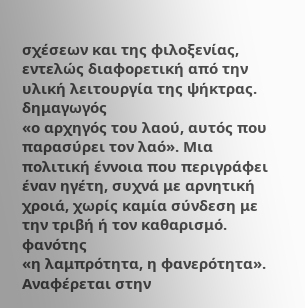σχέσεων και της φιλοξενίας, εντελώς διαφορετική από την υλική λειτουργία της ψήκτρας.
δημαγωγός
«ο αρχηγός του λαού, αυτός που παρασύρει τον λαό». Μια πολιτική έννοια που περιγράφει έναν ηγέτη, συχνά με αρνητική χροιά, χωρίς καμία σύνδεση με την τριβή ή τον καθαρισμό.
φανότης
«η λαμπρότητα, η φανερότητα». Αναφέρεται στην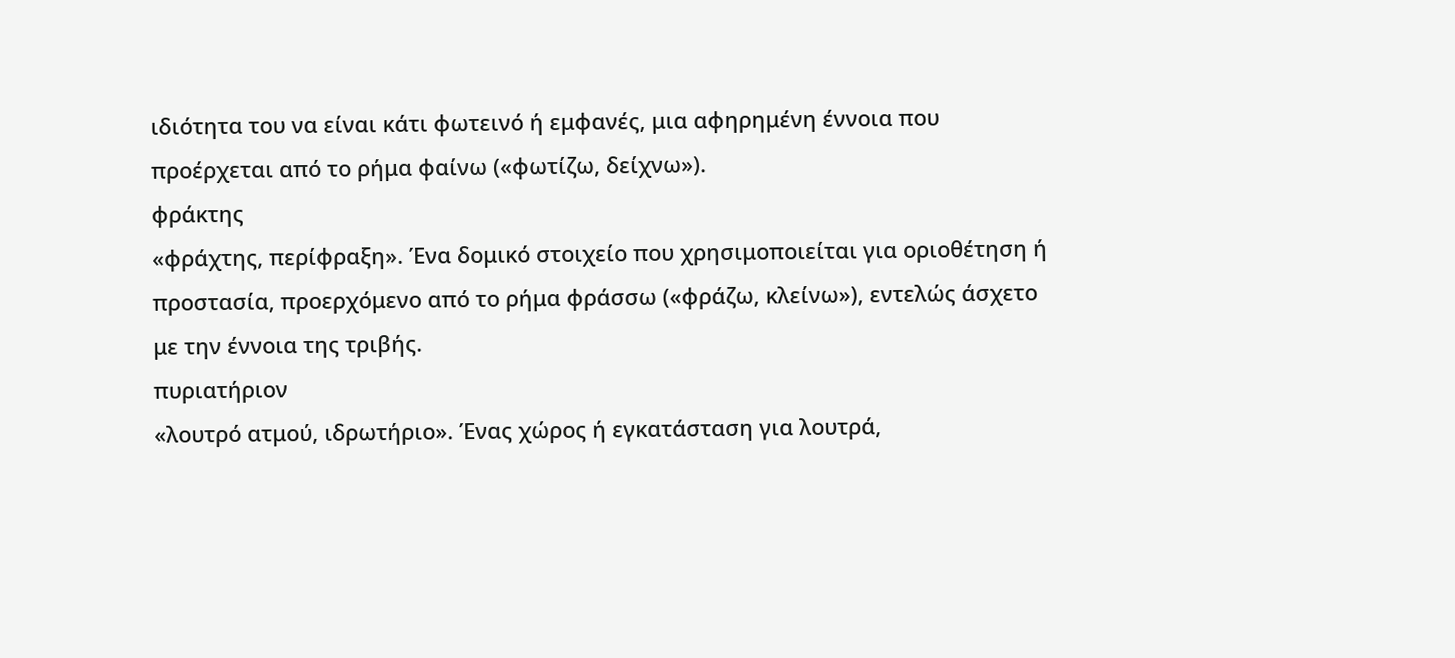ιδιότητα του να είναι κάτι φωτεινό ή εμφανές, μια αφηρημένη έννοια που προέρχεται από το ρήμα φαίνω («φωτίζω, δείχνω»).
φράκτης
«φράχτης, περίφραξη». Ένα δομικό στοιχείο που χρησιμοποιείται για οριοθέτηση ή προστασία, προερχόμενο από το ρήμα φράσσω («φράζω, κλείνω»), εντελώς άσχετο με την έννοια της τριβής.
πυριατήριον
«λουτρό ατμού, ιδρωτήριο». Ένας χώρος ή εγκατάσταση για λουτρά,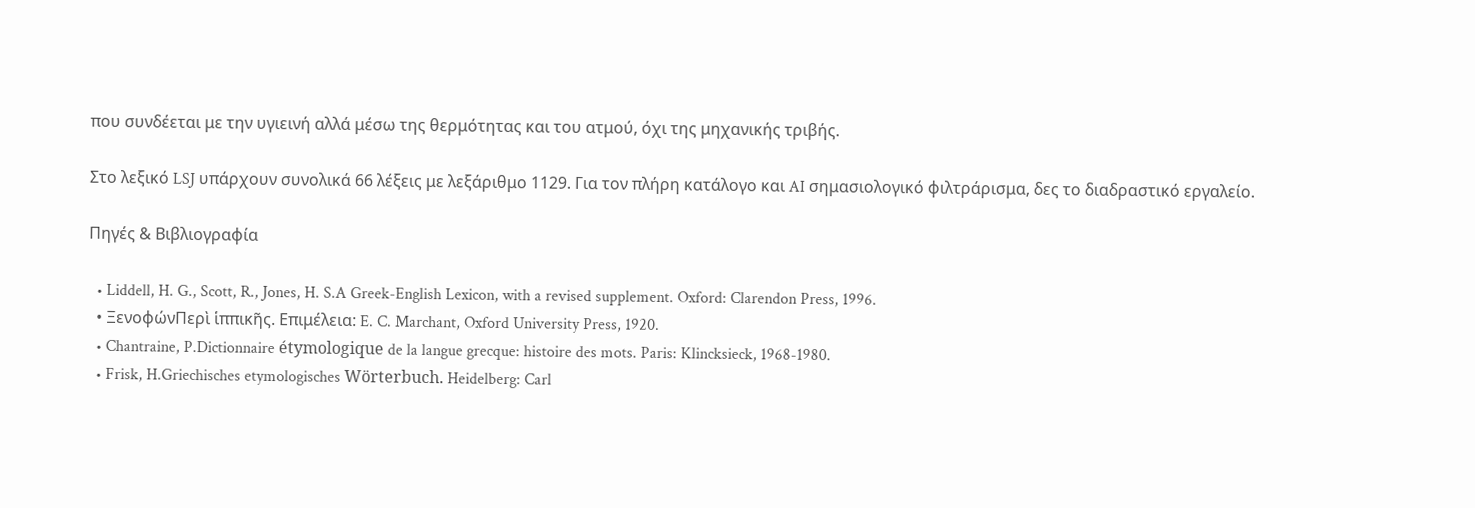που συνδέεται με την υγιεινή αλλά μέσω της θερμότητας και του ατμού, όχι της μηχανικής τριβής.

Στο λεξικό LSJ υπάρχουν συνολικά 66 λέξεις με λεξάριθμο 1129. Για τον πλήρη κατάλογο και AI σημασιολογικό φιλτράρισμα, δες το διαδραστικό εργαλείο.

Πηγές & Βιβλιογραφία

  • Liddell, H. G., Scott, R., Jones, H. S.A Greek-English Lexicon, with a revised supplement. Oxford: Clarendon Press, 1996.
  • ΞενοφώνΠερὶ ἱππικῆς. Επιμέλεια: E. C. Marchant, Oxford University Press, 1920.
  • Chantraine, P.Dictionnaire étymologique de la langue grecque: histoire des mots. Paris: Klincksieck, 1968-1980.
  • Frisk, H.Griechisches etymologisches Wörterbuch. Heidelberg: Carl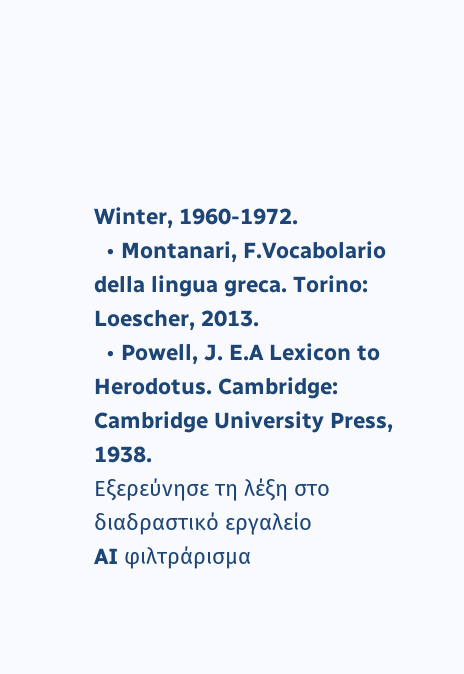Winter, 1960-1972.
  • Montanari, F.Vocabolario della lingua greca. Torino: Loescher, 2013.
  • Powell, J. E.A Lexicon to Herodotus. Cambridge: Cambridge University Press, 1938.
Εξερεύνησε τη λέξη στο διαδραστικό εργαλείο
AI φιλτράρισμα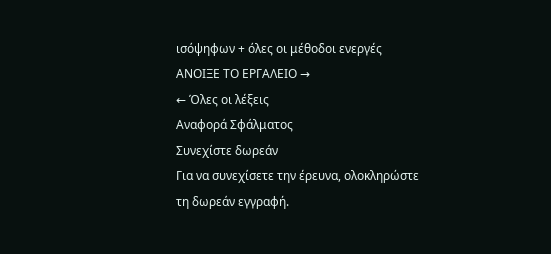ισόψηφων + όλες οι μέθοδοι ενεργές
ΑΝΟΙΞΕ ΤΟ ΕΡΓΑΛΕΙΟ →
← Όλες οι λέξεις
Αναφορά Σφάλματος
Συνεχίστε δωρεάν
Για να συνεχίσετε την έρευνα, ολοκληρώστε τη δωρεάν εγγραφή.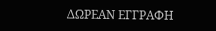ΔΩΡΕΑΝ ΕΓΓΡΑΦΗ